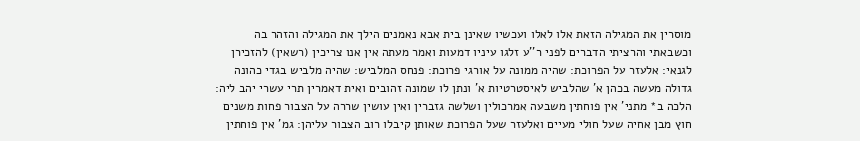מוסרין את המגילה הזאת אלו לאלו ועכשיו שאינן בית אבא נאמנים הילך את המגילה והזהר בה וכשבאתי והרציתי הדברים לפני ר''ע זלגו עיניו דמעות ואמר מעתה אין אנו צריכין (רשאין) להזכירן לגנאי: אלעזר על הפרוכת: שהיה ממונה על אורגי פרוכת: פנחס המלביש: שהיה מלביש בגדי כהונה גדולה מעשה בכהן א' שהלביש לאיסטרטיות א' ונתן לו שמונה זהובים ואית דאמרין תרי עשרי יהב ליה: הלכה ב* מתני' אין פוחתין משבעה אמרכולין ושלשה גזברין ואין עושין שררה על הצבור פחות משנים חוץ מבן אחיה שעל חולי מעיים ואלעזר שעל הפרוכת שאותן קיבלו רוב הצבור עליהן: גמ' אין פוחתין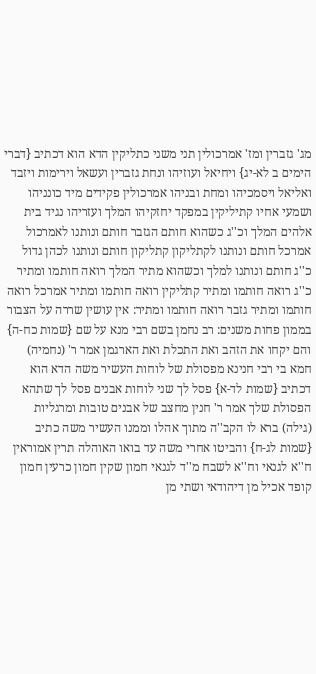מג' גזברין ומז' אמרכולין תני משני כתליקין הדא הוא דכתיב {דברי הימים ב לא-יג} ויחיאל ועוזיהו ונחת גזברין ועשאל וירימות ויזבד ואליאל ויסמכיהו ומחת ובניהו אמרכולין פקידים מיד כונניהו ושמעי אחיו קתיליקין במפקד יחזקיהו המלך ועזריהו נגיד בית אלהים המלך וכ''ג כשהוא חותם הגזבר חותם ונותנו לאמרכול אמרכל חותם ונותנו לקתליקון קתליקון חותם ונותנו לכהן גדול כ''ג חותם ונותנו למלך וכשהוא מתיר המלך רואה חותמו ומתיר כ''ג רואה חותמו ומתיר קתליקין רואה חותמו ומתיר אמרכל רואה חותמו ומתיר גזבר רואה חותמו ומתיר: אין עושין שררה על הצבור בממון פחות משנים: רב נחמן בשם רבי מנא על שם {שמות כח-ה} והם יקחו את הזהב ואת התכלת ואת הארגמן אמר ר' (נחמיה) חמא בי רבי חנינא מפסולת של לוחות העשיר משה הדא הוא דכתיב {שמות לד-א} פסל לך שני לוחות אבנים פסל לך שתהא הפסולת שלך אמר ר' חנין מחצב של אבנים טובות ומרגליות (גילה) ברא לו הקב''ה מתוך אהלו וממנו העשיר משה כתיב {שמות לג-ח} והביטו אחרי משה עד בואו האוהלה תרין אמוראין ח''א לגנאי וח''א לשבח מ''ד לגנאי חמון שקין חמון כרעין חמון קופד אכיל מן דיהודאי ושתי מן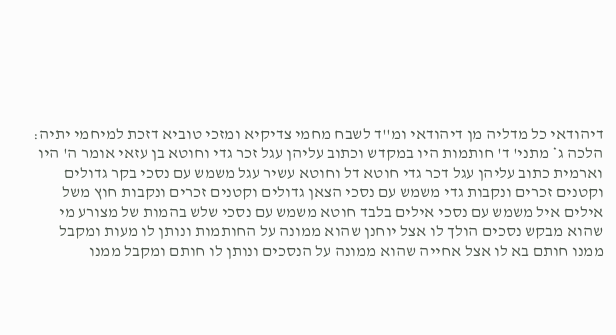דיהודאי כל מדליה מן דיהודאי ומ''ד לשבח מחמי צדיקיא ומזכי טוביא דזכת למיחמי יתיה: הלכה ג* מתני' ד' חותמות היו במקדש וכתוב עליהן עגל זכר גדי וחוטא בן עזאי אומר ה' היו וארמית כתוב עליהן עגל דכר גדי חוטא דל וחוטא עשיר עגל משמש עם נסכי בקר גדולים וקטנים זכרים ונקבות גדי משמש עם נסכי הצאן גדולים וקטנים זכרים ונקבות חוץ משל אילים איל משמש עם נסכי אילים בלבד חוטא משמש עם נסכי שלש בהמות של מצורע מי שהוא מבקש נסכים הולך לו אצל יוחנן שהוא ממונה על החותמות ונותן לו מעות ומקבל ממנו חותם בא לו אצל אחייה שהוא ממונה על הנסכים ונותן לו חותם ומקבל ממנו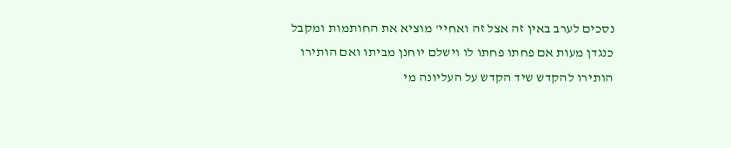נסכים לערב באין זה אצל זה ואחיי' מוציא את החותמות ומקבל כנגדן מעות אם פחתו פחתו לו וישלם יוחנן מביתו ואם הותירו הותירו להקדש שיד הקדש על העליונה מי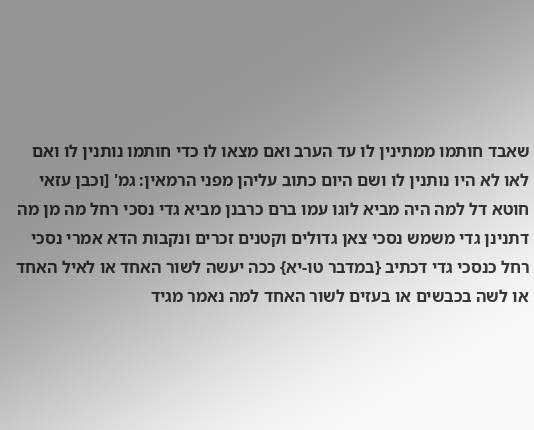שאבד חותמו ממתינין לו עד הערב ואם מצאו לו כדי חותמו נותנין לו ואם לאו לא היו נותנין לו ושם היום כתוב עליהן מפני הרמאין: גמ' [וכבן עזאי חוטא דל למה היה מביא לוגו עמו ברם כרבנן מביא גדי נסכי רחל מה מן מה דתנינן גדי משמש נסכי צאן גדולים וקטנים זכרים ונקבות הדא אמרי נסכי רחל כנסכי גדי דכתיב {במדבר טו-יא} ככה יעשה לשור האחד או לאיל האחד או לשה בכבשים או בעזים לשור האחד למה נאמר מגיד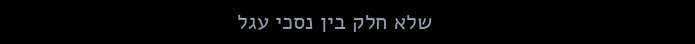שלא חלק בין נסכי עגל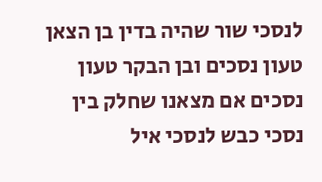לנסכי שור שהיה בדין בן הצאן טעון נסכים ובן הבקר טעון נסכים אם מצאנו שחלק בין נסכי כבש לנסכי איל